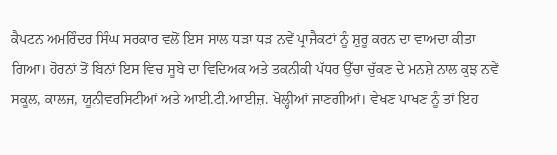ਕੈਪਟਨ ਅਮਰਿੰਦਰ ਸਿੰਘ ਸਰਕਾਰ ਵਲੋਂ ਇਸ ਸਾਲ ਧੜਾ ਧੜ ਨਵੇਂ ਪ੍ਰਾਜੈਕਟਾਂ ਨੂੰ ਸ਼ੁਰੂ ਕਰਨ ਦਾ ਵਾਅਦਾ ਕੀਤਾ ਗਿਆ। ਹੋਰਨਾਂ ਤੋਂ ਬਿਨਾਂ ਇਸ ਵਿਚ ਸੂਬੇ ਦਾ ਵਿਦਿਅਕ ਅਤੇ ਤਕਨੀਕੀ ਪੱਧਰ ਉੱਚਾ ਚੁੱਕਣ ਦੇ ਮਨਸ਼ੇ ਨਾਲ ਕੁਝ ਨਵੇਂ ਸਕੂਲ, ਕਾਲਜ, ਯੂਨੀਵਰਸਿਟੀਆਂ ਅਤੇ ਆਈ.ਟੀ.ਆਈਜ਼. ਖੋਲ੍ਹੀਆਂ ਜਾਣਗੀਆਂ। ਵੇਖਣ ਪਾਖਣ ਨੂੰ ਤਾਂ ਇਹ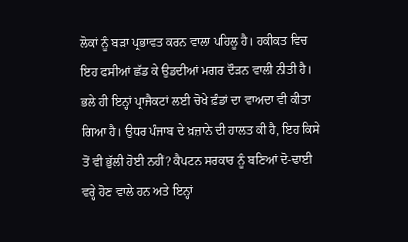ਲੋਕਾਂ ਨੂੰ ਬੜਾ ਪ੍ਰਭਾਵਤ ਕਰਨ ਵਾਲਾ ਪਹਿਲੂ ਹੈ। ਹਕੀਕਤ ਵਿਚ ਇਹ ਫਸੀਆਂ ਛੱਡ ਕੇ ਉਡਦੀਆਂ ਮਗਰ ਦੌੜਨ ਵਾਲੀ ਨੀਤੀ ਹੈ। ਭਲੇ ਹੀ ਇਨ੍ਹਾਂ ਪ੍ਰਾਜੈਕਟਾਂ ਲਈ ਚੋਖੇ ਫ਼ੰਡਾਂ ਦਾ ਵਾਅਦਾ ਵੀ ਕੀਤਾ ਗਿਆ ਹੈ। ਉਧਰ ਪੰਜਾਬ ਦੇ ਖ਼ਜ਼ਾਨੇ ਦੀ ਹਾਲਤ ਕੀ ਹੈ, ਇਹ ਕਿਸੇ ਤੋਂ ਵੀ ਭੁੱਲੀ ਹੋਈ ਨਹੀਂ? ਕੈਪਟਨ ਸਰਕਾਰ ਨੂੰ ਬਣਿਆਂ ਦੋ-ਢਾਈ ਵਰ੍ਹੇ ਹੋਣ ਵਾਲੇ ਹਨ ਅਤੇ ਇਨ੍ਹਾਂ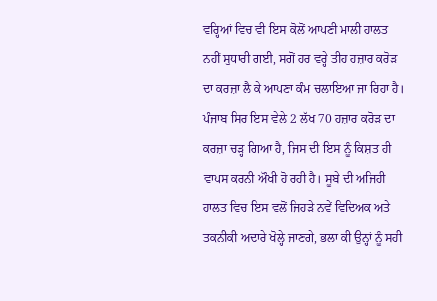ਵਰ੍ਹਿਆਂ ਵਿਚ ਵੀ ਇਸ ਕੋਲੋਂ ਆਪਣੀ ਮਾਲੀ ਹਾਲਤ ਨਹੀਂ ਸੁਧਾਰੀ ਗਈ, ਸਗੋਂ ਹਰ ਵਰ੍ਹੇ ਤੀਹ ਹਜ਼ਾਰ ਕਰੋੜ ਦਾ ਕਰਜ਼ਾ ਲੈ ਕੇ ਆਪਣਾ ਕੰਮ ਚਲਾਇਆ ਜਾ ਰਿਹਾ ਹੈ। ਪੰਜਾਬ ਸਿਰ ਇਸ ਵੇਲੇ 2 ਲੱਖ 70 ਹਜ਼ਾਰ ਕਰੋੜ ਦਾ ਕਰਜ਼ਾ ਚੜ੍ਹ ਗਿਆ ਹੈ, ਜਿਸ ਦੀ ਇਸ ਨੂੰ ਕਿਸ਼ਤ ਹੀ ਵਾਪਸ ਕਰਨੀ ਔਖੀ ਹੋ ਰਹੀ ਹੈ। ਸੂਬੇ ਦੀ ਅਜਿਹੀ ਹਾਲਤ ਵਿਚ ਇਸ ਵਲੋਂ ਜਿਹੜੇ ਨਵੇਂ ਵਿਦਿਅਕ ਅਤੇ ਤਕਨੀਕੀ ਅਦਾਰੇ ਖੋਲ੍ਹੇ ਜਾਣਗੇ, ਭਲਾ ਕੀ ਉਨ੍ਹਾਂ ਨੂੰ ਸਹੀ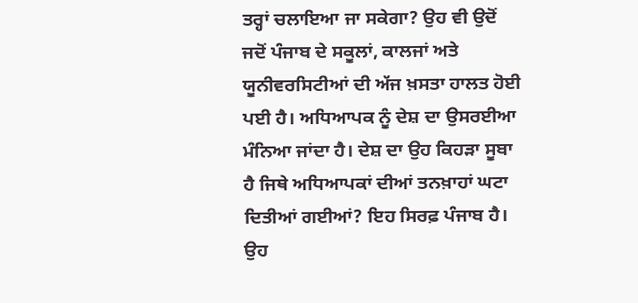ਤਰ੍ਹਾਂ ਚਲਾਇਆ ਜਾ ਸਕੇਗਾ? ਉਹ ਵੀ ਉਦੋਂ ਜਦੋਂ ਪੰਜਾਬ ਦੇ ਸਕੂਲਾਂ, ਕਾਲਜਾਂ ਅਤੇ ਯੂਨੀਵਰਸਿਟੀਆਂ ਦੀ ਅੱਜ ਖ਼ਸਤਾ ਹਾਲਤ ਹੋਈ ਪਈ ਹੈ। ਅਧਿਆਪਕ ਨੂੰ ਦੇਸ਼ ਦਾ ਉਸਰਈਆ ਮੰਨਿਆ ਜਾਂਦਾ ਹੈ। ਦੇਸ਼ ਦਾ ਉਹ ਕਿਹੜਾ ਸੂਬਾ ਹੈ ਜਿਥੇ ਅਧਿਆਪਕਾਂ ਦੀਆਂ ਤਨਖ਼ਾਹਾਂ ਘਟਾ ਦਿਤੀਆਂ ਗਈਆਂ? ਇਹ ਸਿਰਫ਼ ਪੰਜਾਬ ਹੈ। ਉਹ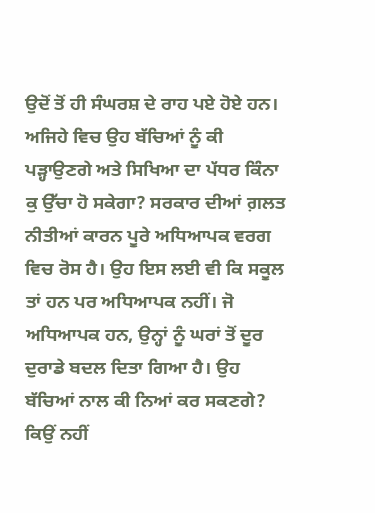ਉਦੋਂ ਤੋਂ ਹੀ ਸੰਘਰਸ਼ ਦੇ ਰਾਹ ਪਏ ਹੋਏ ਹਨ। ਅਜਿਹੇ ਵਿਚ ਉਹ ਬੱਚਿਆਂ ਨੂੰ ਕੀ ਪੜ੍ਹਾਉਣਗੇ ਅਤੇ ਸਿਖਿਆ ਦਾ ਪੱਧਰ ਕਿੰਨਾ ਕੁ ਉੱਚਾ ਹੋ ਸਕੇਗਾ? ਸਰਕਾਰ ਦੀਆਂ ਗ਼ਲਤ ਨੀਤੀਆਂ ਕਾਰਨ ਪੂਰੇ ਅਧਿਆਪਕ ਵਰਗ ਵਿਚ ਰੋਸ ਹੈ। ਉਹ ਇਸ ਲਈ ਵੀ ਕਿ ਸਕੂਲ ਤਾਂ ਹਨ ਪਰ ਅਧਿਆਪਕ ਨਹੀਂ। ਜੋ ਅਧਿਆਪਕ ਹਨ, ਉਨ੍ਹਾਂ ਨੂੰ ਘਰਾਂ ਤੋਂ ਦੂਰ ਦੁਰਾਡੇ ਬਦਲ ਦਿਤਾ ਗਿਆ ਹੈ। ਉਹ ਬੱਚਿਆਂ ਨਾਲ ਕੀ ਨਿਆਂ ਕਰ ਸਕਣਗੇ? ਕਿਉਂ ਨਹੀਂ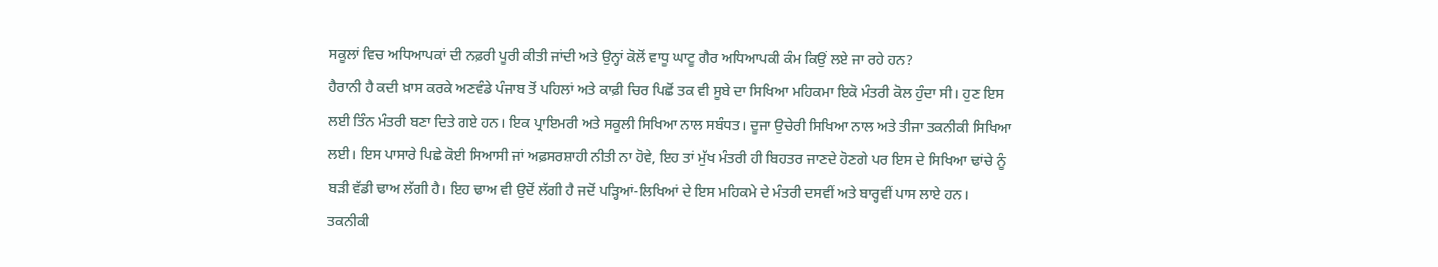ਸਕੂਲਾਂ ਵਿਚ ਅਧਿਆਪਕਾਂ ਦੀ ਨਫ਼ਰੀ ਪੂਰੀ ਕੀਤੀ ਜਾਂਦੀ ਅਤੇ ਉਨ੍ਹਾਂ ਕੋਲੋਂ ਵਾਧੂ ਘਾਟੂ ਗੈਰ ਅਧਿਆਪਕੀ ਕੰਮ ਕਿਉਂ ਲਏ ਜਾ ਰਹੇ ਹਨ?
ਹੈਰਾਨੀ ਹੈ ਕਦੀ ਖ਼ਾਸ ਕਰਕੇ ਅਣਵੰਡੇ ਪੰਜਾਬ ਤੋਂ ਪਹਿਲਾਂ ਅਤੇ ਕਾਫ਼ੀ ਚਿਰ ਪਿਛੋਂ ਤਕ ਵੀ ਸੂਬੇ ਦਾ ਸਿਖਿਆ ਮਹਿਕਮਾ ਇਕੋ ਮੰਤਰੀ ਕੋਲ ਹੁੰਦਾ ਸੀ। ਹੁਣ ਇਸ ਲਈ ਤਿੰਨ ਮੰਤਰੀ ਬਣਾ ਦਿਤੇ ਗਏ ਹਨ। ਇਕ ਪ੍ਰਾਇਮਰੀ ਅਤੇ ਸਕੂਲੀ ਸਿਖਿਆ ਨਾਲ ਸਬੰਧਤ। ਦੂਜਾ ਉਚੇਰੀ ਸਿਖਿਆ ਨਾਲ ਅਤੇ ਤੀਜਾ ਤਕਨੀਕੀ ਸਿਖਿਆ ਲਈ। ਇਸ ਪਾਸਾਰੇ ਪਿਛੇ ਕੋਈ ਸਿਆਸੀ ਜਾਂ ਅਫ਼ਸਰਸ਼ਾਹੀ ਨੀਤੀ ਨਾ ਹੋਵੇ, ਇਹ ਤਾਂ ਮੁੱਖ ਮੰਤਰੀ ਹੀ ਬਿਹਤਰ ਜਾਣਦੇ ਹੋਣਗੇ ਪਰ ਇਸ ਦੇ ਸਿਖਿਆ ਢਾਂਚੇ ਨੂੰ ਬੜੀ ਵੱਡੀ ਢਾਅ ਲੱਗੀ ਹੈ। ਇਹ ਢਾਅ ਵੀ ਉਦੋਂ ਲੱਗੀ ਹੈ ਜਦੋਂ ਪੜ੍ਹਿਆਂ-ਲਿਖਿਆਂ ਦੇ ਇਸ ਮਹਿਕਮੇ ਦੇ ਮੰਤਰੀ ਦਸਵੀਂ ਅਤੇ ਬਾਰ੍ਹਵੀਂ ਪਾਸ ਲਾਏ ਹਨ। ਤਕਨੀਕੀ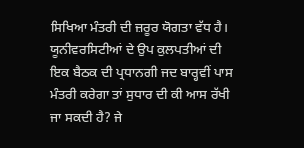ਸਿਖਿਆ ਮੰਤਰੀ ਦੀ ਜ਼ਰੂਰ ਯੋਗਤਾ ਵੱਧ ਹੈ। ਯੂਨੀਵਰਸਿਟੀਆਂ ਦੇ ਉਪ ਕੁਲਪਤੀਆਂ ਦੀ ਇਕ ਬੈਠਕ ਦੀ ਪ੍ਰਧਾਨਗੀ ਜਦ ਬਾਰ੍ਹਵੀਂ ਪਾਸ ਮੰਤਰੀ ਕਰੇਗਾ ਤਾਂ ਸੁਧਾਰ ਦੀ ਕੀ ਆਸ ਰੱਖੀ ਜਾ ਸਕਦੀ ਹੈ? ਜੇ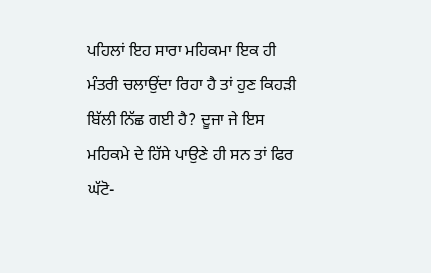ਪਹਿਲਾਂ ਇਹ ਸਾਰਾ ਮਹਿਕਮਾ ਇਕ ਹੀ ਮੰਤਰੀ ਚਲਾਉਂਦਾ ਰਿਹਾ ਹੈ ਤਾਂ ਹੁਣ ਕਿਹੜੀ ਬਿੱਲੀ ਨਿੱਛ ਗਈ ਹੈ? ਦੂਜਾ ਜੇ ਇਸ ਮਹਿਕਮੇ ਦੇ ਹਿੱਸੇ ਪਾਉਣੇ ਹੀ ਸਨ ਤਾਂ ਫਿਰ ਘੱਟੋ-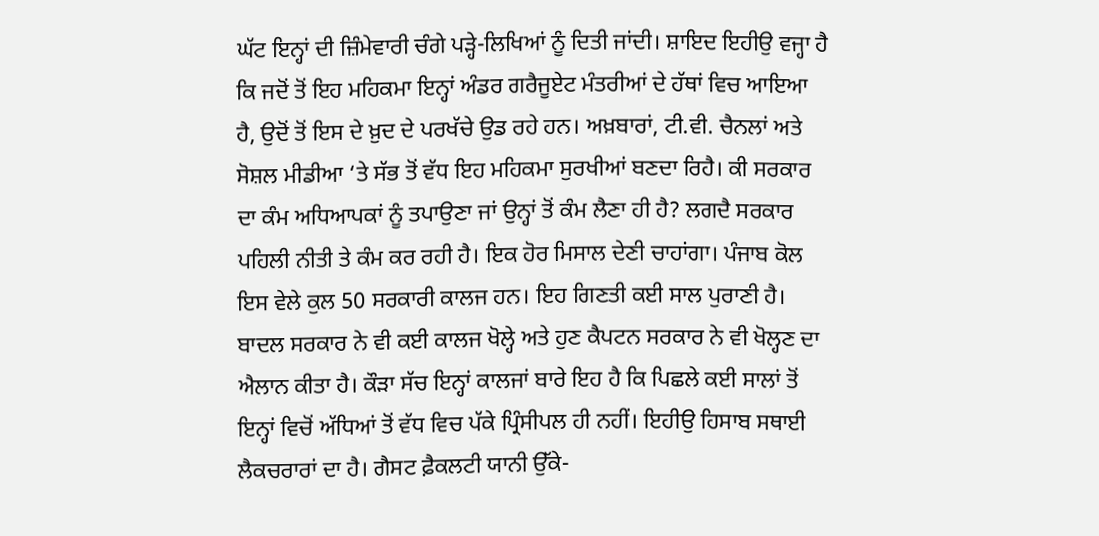ਘੱਟ ਇਨ੍ਹਾਂ ਦੀ ਜ਼ਿੰਮੇਵਾਰੀ ਚੰਗੇ ਪੜ੍ਹੇ-ਲਿਖਿਆਂ ਨੂੰ ਦਿਤੀ ਜਾਂਦੀ। ਸ਼ਾਇਦ ਇਹੀਉ ਵਜ੍ਹਾ ਹੈ ਕਿ ਜਦੋਂ ਤੋਂ ਇਹ ਮਹਿਕਮਾ ਇਨ੍ਹਾਂ ਅੰਡਰ ਗਰੈਜੂਏਟ ਮੰਤਰੀਆਂ ਦੇ ਹੱਥਾਂ ਵਿਚ ਆਇਆ ਹੈ, ਉਦੋਂ ਤੋਂ ਇਸ ਦੇ ਖ਼ੁਦ ਦੇ ਪਰਖੱਚੇ ਉਡ ਰਹੇ ਹਨ। ਅਖ਼ਬਾਰਾਂ, ਟੀ.ਵੀ. ਚੈਨਲਾਂ ਅਤੇ ਸੋਸ਼ਲ ਮੀਡੀਆ ‘ਤੇ ਸੱਭ ਤੋਂ ਵੱਧ ਇਹ ਮਹਿਕਮਾ ਸੁਰਖੀਆਂ ਬਣਦਾ ਰਿਹੈ। ਕੀ ਸਰਕਾਰ ਦਾ ਕੰਮ ਅਧਿਆਪਕਾਂ ਨੂੰ ਤਪਾਉਣਾ ਜਾਂ ਉਨ੍ਹਾਂ ਤੋਂ ਕੰਮ ਲੈਣਾ ਹੀ ਹੈ? ਲਗਦੈ ਸਰਕਾਰ ਪਹਿਲੀ ਨੀਤੀ ਤੇ ਕੰਮ ਕਰ ਰਹੀ ਹੈ। ਇਕ ਹੋਰ ਮਿਸਾਲ ਦੇਣੀ ਚਾਹਾਂਗਾ। ਪੰਜਾਬ ਕੋਲ ਇਸ ਵੇਲੇ ਕੁਲ 50 ਸਰਕਾਰੀ ਕਾਲਜ ਹਨ। ਇਹ ਗਿਣਤੀ ਕਈ ਸਾਲ ਪੁਰਾਣੀ ਹੈ। ਬਾਦਲ ਸਰਕਾਰ ਨੇ ਵੀ ਕਈ ਕਾਲਜ ਖੋਲ੍ਹੇ ਅਤੇ ਹੁਣ ਕੈਪਟਨ ਸਰਕਾਰ ਨੇ ਵੀ ਖੋਲ੍ਹਣ ਦਾ ਐਲਾਨ ਕੀਤਾ ਹੈ। ਕੌੜਾ ਸੱਚ ਇਨ੍ਹਾਂ ਕਾਲਜਾਂ ਬਾਰੇ ਇਹ ਹੈ ਕਿ ਪਿਛਲੇ ਕਈ ਸਾਲਾਂ ਤੋਂ ਇਨ੍ਹਾਂ ਵਿਚੋਂ ਅੱਧਿਆਂ ਤੋਂ ਵੱਧ ਵਿਚ ਪੱਕੇ ਪ੍ਰਿੰਸੀਪਲ ਹੀ ਨਹੀਂ। ਇਹੀਉ ਹਿਸਾਬ ਸਥਾਈ ਲੈਕਚਰਾਰਾਂ ਦਾ ਹੈ। ਗੈਸਟ ਫ਼ੈਕਲਟੀ ਯਾਨੀ ਉੱਕੇ-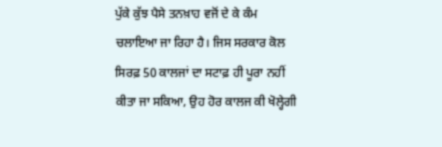ਪੁੱਕੇ ਕੁੱਝ ਪੈਸੇ ਤਨਖ਼ਾਹ ਵਜੋਂ ਦੇ ਕੇ ਕੰਮ ਚਲਾਇਆ ਜਾ ਰਿਹਾ ਹੈ। ਜਿਸ ਸਰਕਾਰ ਕੋਲ ਸਿਰਫ਼ 50 ਕਾਲਜਾਂ ਦਾ ਸਟਾਫ਼ ਹੀ ਪੂਰਾ ਨਹੀਂ ਕੀਤਾ ਜਾ ਸਕਿਆ, ਉਹ ਹੋਰ ਕਾਲਜ ਕੀ ਖੋਲ੍ਹੇਗੀ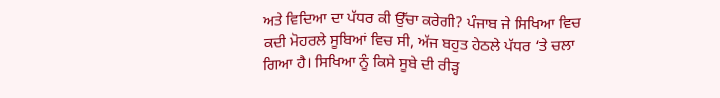ਅਤੇ ਵਿਦਿਆ ਦਾ ਪੱਧਰ ਕੀ ਉੱਚਾ ਕਰੇਗੀ? ਪੰਜਾਬ ਜੇ ਸਿਖਿਆ ਵਿਚ ਕਦੀ ਮੋਹਰਲੇ ਸੂਬਿਆਂ ਵਿਚ ਸੀ, ਅੱਜ ਬਹੁਤ ਹੇਠਲੇ ਪੱਧਰ ‘ਤੇ ਚਲਾ ਗਿਆ ਹੈ। ਸਿਖਿਆ ਨੂੰ ਕਿਸੇ ਸੂਬੇ ਦੀ ਰੀੜ੍ਹ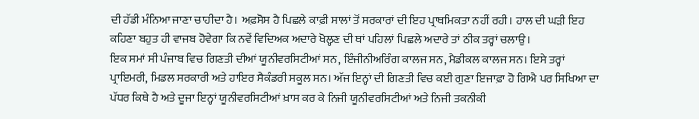ਦੀ ਹੱਡੀ ਮੰਨਿਆ ਜਾਣਾ ਚਾਹੀਦਾ ਹੈ। ਅਫ਼ਸੋਸ ਹੈ ਪਿਛਲੇ ਕਾਫ਼ੀ ਸਾਲਾਂ ਤੋਂ ਸਰਕਾਰਾਂ ਦੀ ਇਹ ਪ੍ਰਾਥਮਿਕਤਾ ਨਹੀਂ ਰਹੀ। ਹਾਲ ਦੀ ਘੜੀ ਇਹ ਕਹਿਣਾ ਬਹੁਤ ਹੀ ਵਾਜਬ ਹੋਵੇਗਾ ਕਿ ਨਵੇਂ ਵਿਦਿਅਕ ਅਦਾਰੇ ਖੋਲ੍ਹਣ ਦੀ ਥਾਂ ਪਹਿਲਾਂ ਪਿਛਲੇ ਅਦਾਰੇ ਤਾਂ ਠੀਕ ਤਰ੍ਹਾਂ ਚਲਾਉ।
ਇਕ ਸਮਾਂ ਸੀ ਪੰਜਾਬ ਵਿਚ ਗਿਣਤੀ ਦੀਆਂ ਯੂਨੀਵਰਸਿਟੀਆਂ ਸਨ, ਇੰਜੀਨੀਅਰਿੰਗ ਕਾਲਜ ਸਨ, ਮੈਡੀਕਲ ਕਾਲਜ ਸਨ। ਇਸੇ ਤਰ੍ਹਾਂ ਪ੍ਰਾਇਮਰੀ, ਮਿਡਲ ਸਰਕਾਰੀ ਅਤੇ ਹਾਇਰ ਸੈਕੰਡਰੀ ਸਕੂਲ ਸਨ। ਅੱਜ ਇਨ੍ਹਾਂ ਦੀ ਗਿਣਤੀ ਵਿਚ ਕਈ ਗੁਣਾ ਇਜਾਫ਼ਾ ਹੋ ਗਿਐ ਪਰ ਸਿਖਿਆ ਦਾ ਪੱਧਰ ਕਿਥੇ ਹੈ ਅਤੇ ਦੂਜਾ ਇਨ੍ਹਾਂ ਯੂਨੀਵਰਸਿਟੀਆਂ ਖ਼ਾਸ ਕਰ ਕੇ ਨਿਜੀ ਯੂਨੀਵਰਸਿਟੀਆਂ ਅਤੇ ਨਿਜੀ ਤਕਨੀਕੀ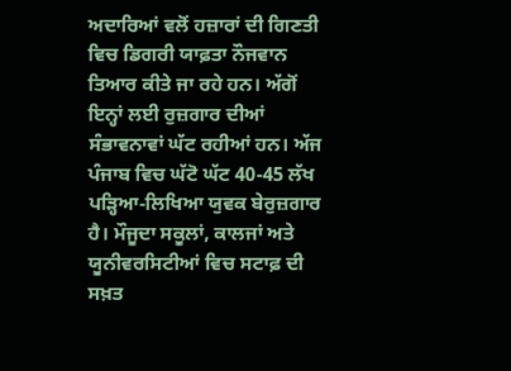ਅਦਾਰਿਆਂ ਵਲੋਂ ਹਜ਼ਾਰਾਂ ਦੀ ਗਿਣਤੀ ਵਿਚ ਡਿਗਰੀ ਯਾਫ਼ਤਾ ਨੌਜਵਾਨ ਤਿਆਰ ਕੀਤੇ ਜਾ ਰਹੇ ਹਨ। ਅੱਗੋਂ ਇਨ੍ਹਾਂ ਲਈ ਰੁਜ਼ਗਾਰ ਦੀਆਂ ਸੰਭਾਵਨਾਵਾਂ ਘੱਟ ਰਹੀਆਂ ਹਨ। ਅੱਜ ਪੰਜਾਬ ਵਿਚ ਘੱਟੋ ਘੱਟ 40-45 ਲੱਖ ਪੜ੍ਹਿਆ-ਲਿਖਿਆ ਯੁਵਕ ਬੇਰੁਜ਼ਗਾਰ ਹੈ। ਮੌਜੂਦਾ ਸਕੂਲਾਂ, ਕਾਲਜਾਂ ਅਤੇ ਯੂਨੀਵਰਸਿਟੀਆਂ ਵਿਚ ਸਟਾਫ਼ ਦੀ ਸਖ਼ਤ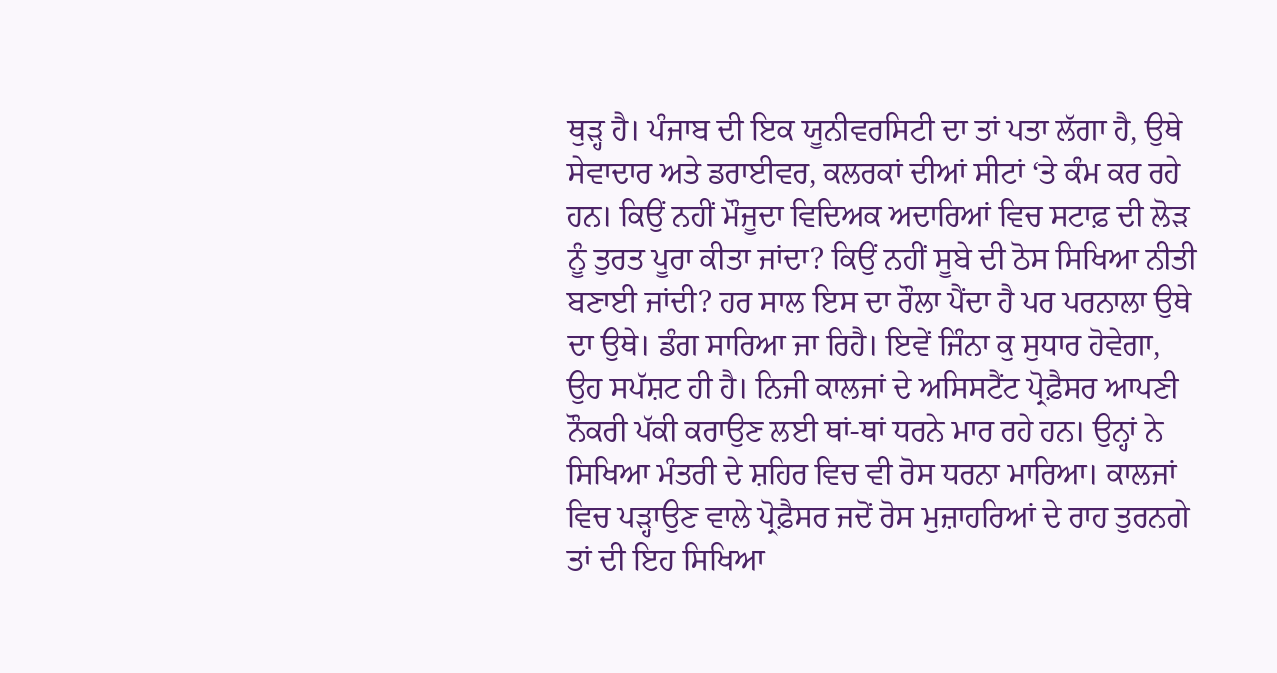ਥੁੜ੍ਹ ਹੈ। ਪੰਜਾਬ ਦੀ ਇਕ ਯੂਨੀਵਰਸਿਟੀ ਦਾ ਤਾਂ ਪਤਾ ਲੱਗਾ ਹੈ, ਉਥੇ ਸੇਵਾਦਾਰ ਅਤੇ ਡਰਾਈਵਰ, ਕਲਰਕਾਂ ਦੀਆਂ ਸੀਟਾਂ ‘ਤੇ ਕੰਮ ਕਰ ਰਹੇ ਹਨ। ਕਿਉਂ ਨਹੀਂ ਮੌਜੂਦਾ ਵਿਦਿਅਕ ਅਦਾਰਿਆਂ ਵਿਚ ਸਟਾਫ਼ ਦੀ ਲੋੜ ਨੂੰ ਤੁਰਤ ਪੂਰਾ ਕੀਤਾ ਜਾਂਦਾ? ਕਿਉਂ ਨਹੀਂ ਸੂਬੇ ਦੀ ਠੋਸ ਸਿਖਿਆ ਨੀਤੀ ਬਣਾਈ ਜਾਂਦੀ? ਹਰ ਸਾਲ ਇਸ ਦਾ ਰੌਲਾ ਪੈਂਦਾ ਹੈ ਪਰ ਪਰਨਾਲਾ ਉਥੇ ਦਾ ਉਥੇ। ਡੰਗ ਸਾਰਿਆ ਜਾ ਰਿਹੈ। ਇਵੇਂ ਜਿੰਨਾ ਕੁ ਸੁਧਾਰ ਹੋਵੇਗਾ, ਉਹ ਸਪੱਸ਼ਟ ਹੀ ਹੈ। ਨਿਜੀ ਕਾਲਜਾਂ ਦੇ ਅਸਿਸਟੈਂਟ ਪ੍ਰੋਫ਼ੈਸਰ ਆਪਣੀ ਨੌਕਰੀ ਪੱਕੀ ਕਰਾਉਣ ਲਈ ਥਾਂ-ਥਾਂ ਧਰਨੇ ਮਾਰ ਰਹੇ ਹਨ। ਉਨ੍ਹਾਂ ਨੇ ਸਿਖਿਆ ਮੰਤਰੀ ਦੇ ਸ਼ਹਿਰ ਵਿਚ ਵੀ ਰੋਸ ਧਰਨਾ ਮਾਰਿਆ। ਕਾਲਜਾਂ ਵਿਚ ਪੜ੍ਹਾਉਣ ਵਾਲੇ ਪ੍ਰੋਫ਼ੈਸਰ ਜਦੋਂ ਰੋਸ ਮੁਜ਼ਾਹਰਿਆਂ ਦੇ ਰਾਹ ਤੁਰਨਗੇ ਤਾਂ ਦੀ ਇਹ ਸਿਖਿਆ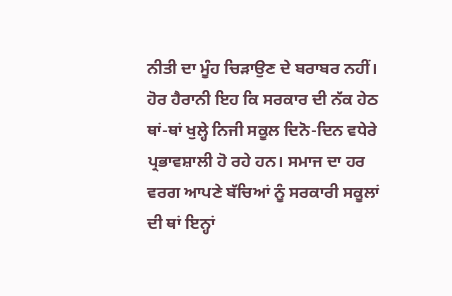ਨੀਤੀ ਦਾ ਮੂੰਹ ਚਿੜਾਉਣ ਦੇ ਬਰਾਬਰ ਨਹੀਂ। ਹੋਰ ਹੈਰਾਨੀ ਇਹ ਕਿ ਸਰਕਾਰ ਦੀ ਨੱਕ ਹੇਠ ਥਾਂ-ਥਾਂ ਖੁਲ੍ਹੇ ਨਿਜੀ ਸਕੂਲ ਦਿਨੋ-ਦਿਨ ਵਧੇਰੇ ਪ੍ਰਭਾਵਸ਼ਾਲੀ ਹੋ ਰਹੇ ਹਨ। ਸਮਾਜ ਦਾ ਹਰ ਵਰਗ ਆਪਣੇ ਬੱਚਿਆਂ ਨੂੰ ਸਰਕਾਰੀ ਸਕੂਲਾਂ ਦੀ ਥਾਂ ਇਨ੍ਹਾਂ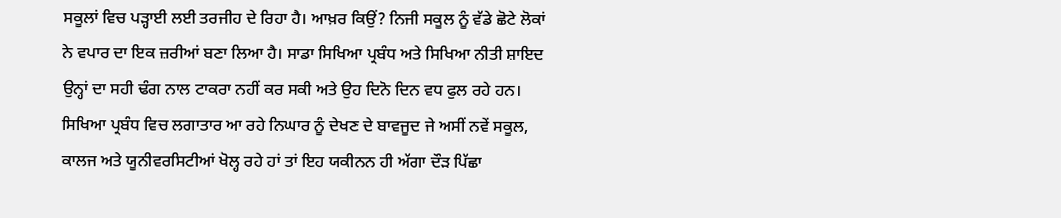ਸਕੂਲਾਂ ਵਿਚ ਪੜ੍ਹਾਈ ਲਈ ਤਰਜੀਹ ਦੇ ਰਿਹਾ ਹੈ। ਆਖ਼ਰ ਕਿਉਂ? ਨਿਜੀ ਸਕੂਲ ਨੂੰ ਵੱਡੇ ਛੋਟੇ ਲੋਕਾਂ ਨੇ ਵਪਾਰ ਦਾ ਇਕ ਜ਼ਰੀਆਂ ਬਣਾ ਲਿਆ ਹੈ। ਸਾਡਾ ਸਿਖਿਆ ਪ੍ਰਬੰਧ ਅਤੇ ਸਿਖਿਆ ਨੀਤੀ ਸ਼ਾਇਦ ਉਨ੍ਹਾਂ ਦਾ ਸਹੀ ਢੰਗ ਨਾਲ ਟਾਕਰਾ ਨਹੀਂ ਕਰ ਸਕੀ ਅਤੇ ਉਹ ਦਿਨੋ ਦਿਨ ਵਧ ਫੁਲ ਰਹੇ ਹਨ। ਸਿਖਿਆ ਪ੍ਰਬੰਧ ਵਿਚ ਲਗਾਤਾਰ ਆ ਰਹੇ ਨਿਘਾਰ ਨੂੰ ਦੇਖਣ ਦੇ ਬਾਵਜੂਦ ਜੇ ਅਸੀਂ ਨਵੇਂ ਸਕੂਲ, ਕਾਲਜ ਅਤੇ ਯੂਨੀਵਰਸਿਟੀਆਂ ਖੋਲ੍ਹ ਰਹੇ ਹਾਂ ਤਾਂ ਇਹ ਯਕੀਨਨ ਹੀ ਅੱਗਾ ਦੌੜ ਪਿੱਛਾ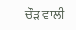ਚੌੜ ਵਾਲੀ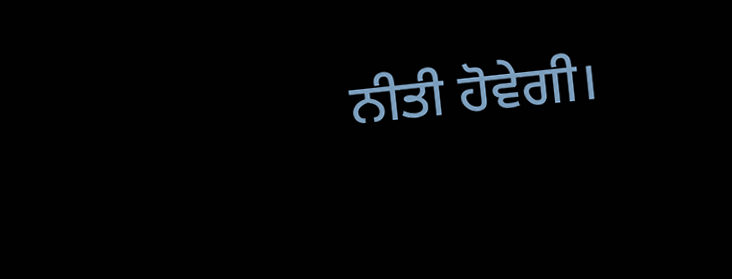ਨੀਤੀ ਹੋਵੇਗੀ।